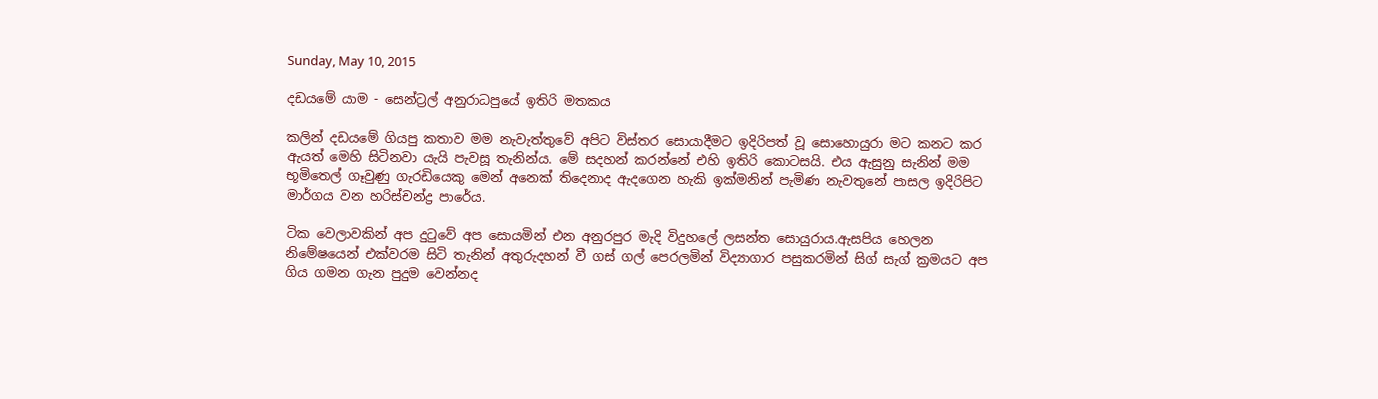Sunday, May 10, 2015

දඩයමේ යාම - සෙන්ට්‍රල් අනුරාධපුයේ ඉතිරි මතකය

කලින් දඩයමේ ගියපු කතාව මම නැවැත්තුවේ අපිට විස්තර සොයාදීමට ඉදිරිපත් වූ සොහොයුරා මට කනට කර ඇයත් මෙහි සිටිනවා යැයි පැවසූ තැනින්ය. මේ සදහන් කරන්නේ එහි ඉතිරි කොටසයි. එය ඇසුනු සැනින් මම භූමිතෙල් ගෑවුණු ගැරඩියෙකු මෙන් අනෙක් තිදෙනාද ඇදගෙන හැකි ඉක්මනින් පැමිණ නැවතුනේ පාසල ඉදිරිපිට මාර්ගය වන හරිස්චන්ද්‍ර පාරේය.

ටික වෙලාවකින් අප දුටුවේ අප සොයමින් එන අනුරපුර මැදි විදුහලේ ලසන්ත සොයුරාය.ඇසපිය හෙලන නිමේෂයෙන් එක්වරම සිටි තැනින් අතුරුදහන් වී ගස් ගල් පෙරලමින් විද්‍යාගාර පසුකරමින් සිග් සැග් ක්‍රමයට අප ගිය ගමන ගැන පුදුම වෙන්නද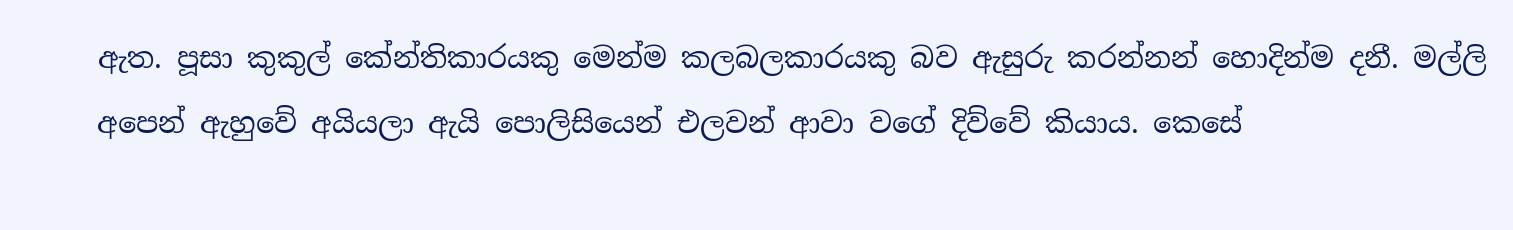ඇත. පූසා කුකුල් කේන්තිකාරයකු මෙන්ම කලබලකාරයකු බව ඇසුරු කරන්නන් හොදින්ම දනී. මල්ලි අපෙන් ඇහුවේ අයියලා ඇයි පොලිසියෙන් එලවන් ආවා වගේ දිව්වේ කියාය. කෙසේ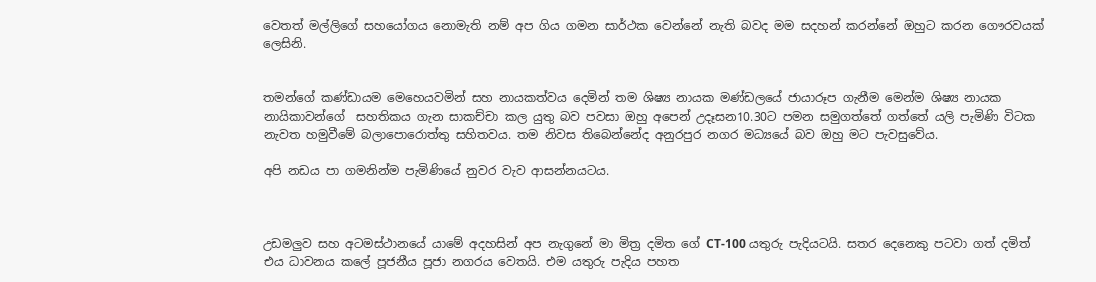වෙතත් මල්ලිගේ සහයෝගය නොමැති නම් අප ගිය ගමන සාර්ථක වෙන්නේ නැති බවද මම සදහන් කරන්නේ ඔහුට කරන ගෞරවයක් ලෙසිනි.


තමන්ගේ කණ්ඩායම මෙහෙයවමින් සහ නායකත්වය දෙමින් තම ශිෂ්‍ය නායක මණ්ඩලයේ ජායාරූප ගැනීම මෙන්ම ශිෂ්‍ය නායක නායිකාවන්ගේ  සහතිකය ගැන සාකච්චා කල යුතු බව පවසා ඔහු අපෙන් උදෑසන10.30ට පමන සමුගත්තේ ගත්තේ යලි පැමිණි විටක නැවත හමුවීමේ බලාපොරොත්තු සහිතවය. තම නිවස තිබෙන්නේද අනුරපුර නගර මධ්‍යයේ බව ඔහු මට පැවසුවේය.

අපි නඩය පා ගමනින්ම පැමිණියේ නුවර වැව ආසන්නයටය.



උඩමලුව සහ අටමස්ථානයේ යාමේ අදහසින් අප නැගුනේ මා මිත්‍ර දමිත ගේ CT-100 යතුරු පැදියටයි. සතර දෙනෙකු පටවා ගත් දමිත් එය ධාවනය කලේ පූජනීය පූජා නගරය වෙතයි. එම යතුරු පැදිය පහත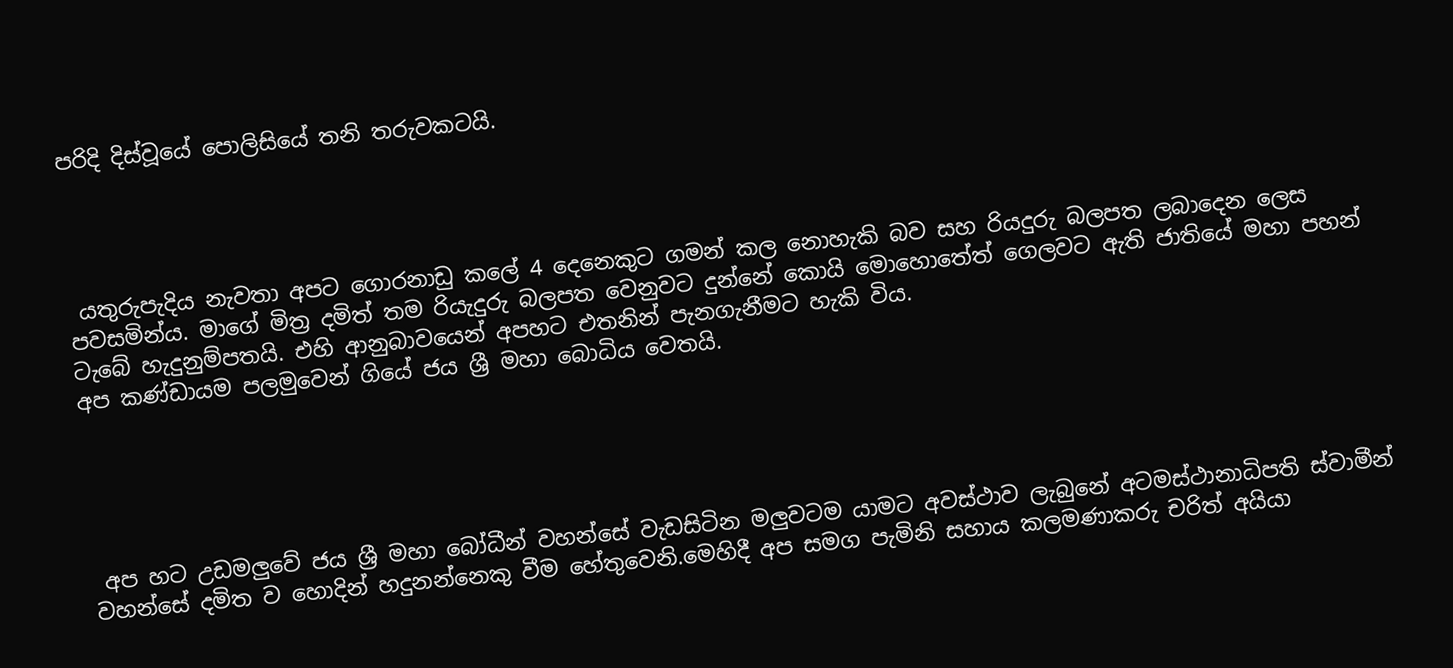පරිදි දිස්වූයේ පොලිසියේ තනි තරුවකටයි.




 යතුරුපැදිය නැවතා අපට ගොරනාඩු කලේ 4 දෙනෙකුට ගමන් කල නොහැකි බව සහ රියදුරු බලපත ලබාදෙන ලෙස පවසමින්ය. මාගේ මිත්‍ර දමිත් තම රියැදුරු බලපත වෙනුවට දුන්නේ කොයි මොහොතේත් ගෙලවට ඇති ජාතියේ මහා පහන් ටැබේ හැදුනුම්පතයි. එහි ආනුබාවයෙන් අපහට එතනින් පැනගැනීමට හැකි විය.
අප කණ්ඩායම පලමුවෙන් ගියේ ජය ශ්‍රී මහා බොධිය වෙතයි.





 අප හට උඩමලුවේ ජය ශ්‍රී මහා බෝධීන් වහන්සේ වැඩසිටින මලුවටම යාමට අවස්ථාව ලැබුනේ අටමස්ථානාධිපති ස්වාමීන් වහන්සේ දමිත ව හොදින් හදුනන්නෙකු වීම හේතුවෙනි.මෙහිදී අප සමග පැමිනි සහාය කලමණාකරු චරිත් අයියා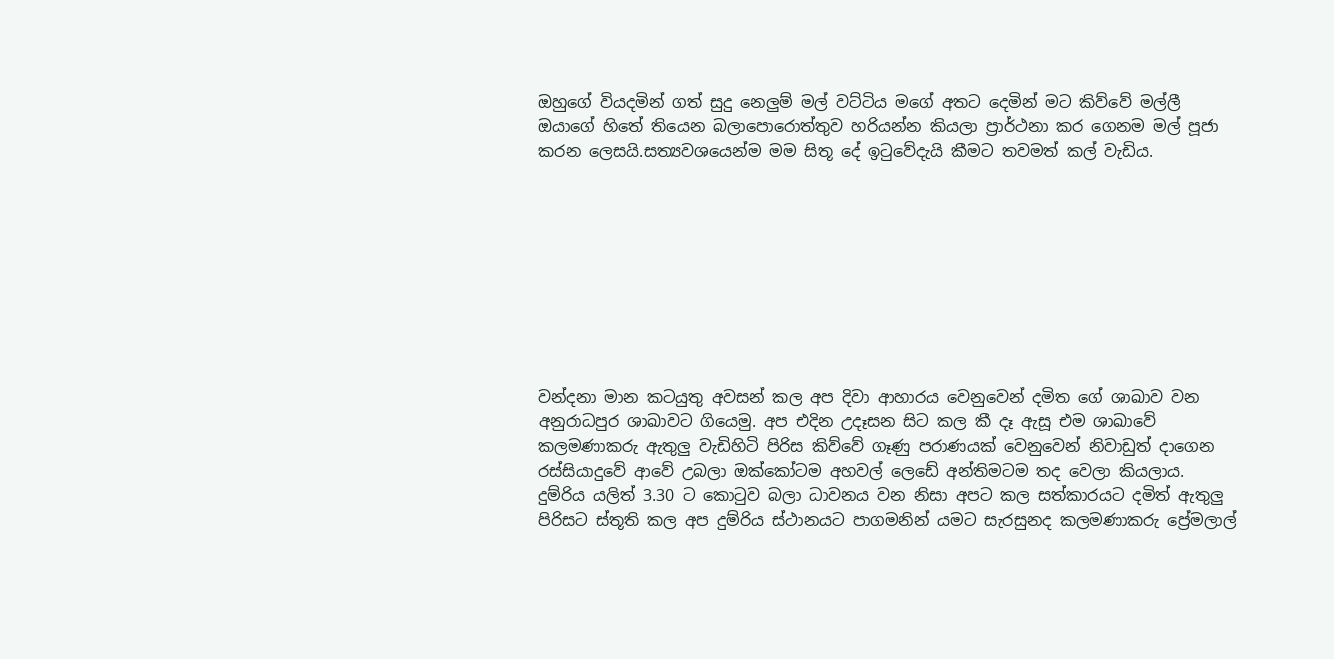ඔහුගේ වියදමින් ගත් සුදු නෙලුම් මල් වට්ටිය මගේ අතට දෙමින් මට කිව්වේ මල්ලී ඔයාගේ හිතේ තියෙන බලාපොරොත්තුව හරියන්න කියලා ප්‍රාර්ථනා කර ගෙනම මල් පූජා කරන ලෙසයි.සත්‍යවශයෙන්ම මම සිතූ දේ ඉටුවේදැයි කීමට තවමත් කල් වැඩිය.









වන්දනා මාන කටයුතු අවසන් කල අප දිවා ආහාරය වෙනුවෙන් දමිත ගේ ශාඛාව වන අනුරාධපුර ශාඛාවට ගියෙමු. අප එදින උදෑසන සිට කල කී දෑ ඇසූ එම ශාඛාවේ කලමණාකරු ඇතුලු වැඩිහිටි පිරිස කිව්වේ ගෑණු පරාණයක් වෙනුවෙන් නිවාඩුත් දාගෙන රස්සියාදුවේ ආවේ උබලා ඔක්කෝටම අහවල් ලෙඩේ අන්තිමටම තද වෙලා කියලාය.
දුම්රිය යලිත් 3.30 ට කොටුව බලා ධාවනය වන නිසා අපට කල සත්කාරයට දමිත් ඇතුලු පිරිසට ස්තූති කල අප දුම්රිය ස්ථානයට පාගමනින් යමට සැරසුනද කලමණාකරු ප්‍රේමලාල්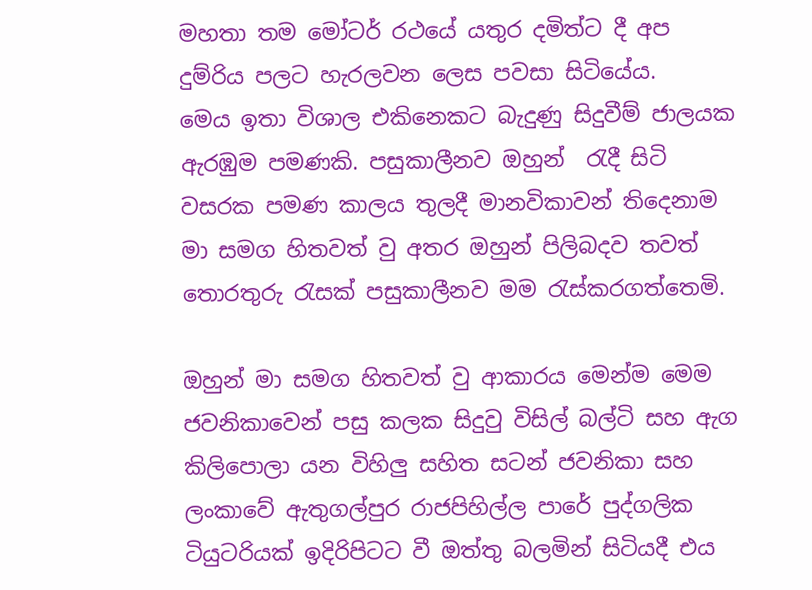මහතා තම මෝටර් රථයේ යතුර දමිත්ට දී අප දුම්රිය පලට හැරලවන ලෙස පවසා සිටියේය.
මෙය ඉතා විශාල එකිනෙකට බැදුණු සිදුවීම් ජාලයක ඇරඹුම පමණකි. පසුකාලීනව ඔහුන්  රැදී සිටි වසරක පමණ කාලය තුලදී මානවිකාවන් තිදෙනාම මා සමග හිතවත් වු අතර ඔහුන් පිලිබදව තවත් තොරතුරු රැසක් පසුකාලීනව මම රැස්කරගත්තෙමි.

ඔහුන් මා සමග හිතවත් වු ආකාරය මෙන්ම මෙම ජවනිකාවෙන් පසු කලක සිදුවු විසිල් බල්ටි සහ ඇග කිලිපොලා යන විහිලු සහිත සටන් ජවනිකා සහ ලංකාවේ ඇතුගල්පුර රාජපිහිල්ල පාරේ පුද්ගලික ටියුටරියක් ඉදිරිපිටට වී ඔත්තු බලමින් සිටියදී එය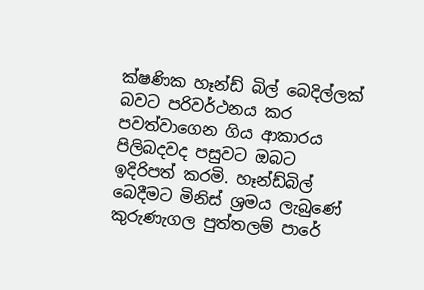ක්ෂණික හෑන්ඩ් බිල් බෙදිල්ලක් බවට පරිවර්ථනය කර පවත්වාගෙන ගිය ආකාරය පිලිබදවද පසුවට ඔබට ඉදිරිපත් කරමි. හෑන්ඩ්බිල් බෙදීමට මිනිස් ශ්‍ර‍මය ලැබුණේ කුරුණැගල පුත්තලම් පාරේ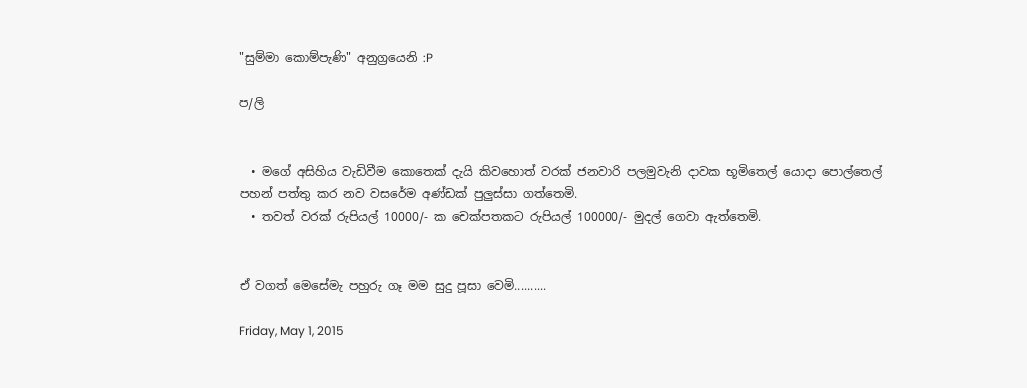"සුම්මා කොම්පැණි" අනුග්‍ර‍යෙනි :P

ප/ලි


  • මගේ අසිහිය වැඩිවීම කොතෙක් දැයි කිවහොත් වරක් ජනවාරි පලමුවැනි දාවක භූමිතෙල් යොදා පොල්තෙල් පහන් පත්තු කර නව වසරේම අණ්ඩක් පුලුස්සා ගත්තෙමි.
  • තවත් වරක් රුපියල් 10000/- ක චෙක්පතකට රුපියල් 100000/- මුදල් ගෙවා ඇත්තෙමි.


ඒ වගත් මෙසේමැ පහුරු ගෑ මම සුදු පූසා වෙමි..........

Friday, May 1, 2015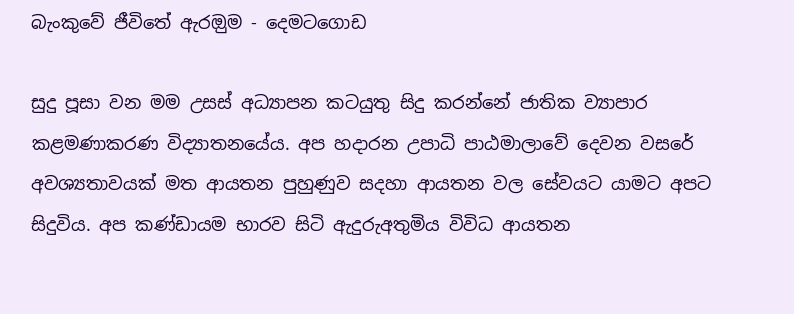බැංකුවේ ජීවිතේ ඇරඔුම - දෙමටගොඩ

සුදු පූසා වන මම උසස් අධ්‍යාපන කටයුතු සිදු කරන්නේ ජාතික ව්‍යාපාර කළමණාකරණ විද්‍යාතනයේය. අප හදාරන උපාධි පාඨමාලාවේ දෙවන වසරේ අවශ්‍යතාවයක් මත ආයතන පුහුණුව සදහා ආයතන වල සේවයට යාමට අපට සිදුවිය. අප කණ්ඩායම භාරව සිටි ඇදුරුඅතුමිය විවිධ ආයතන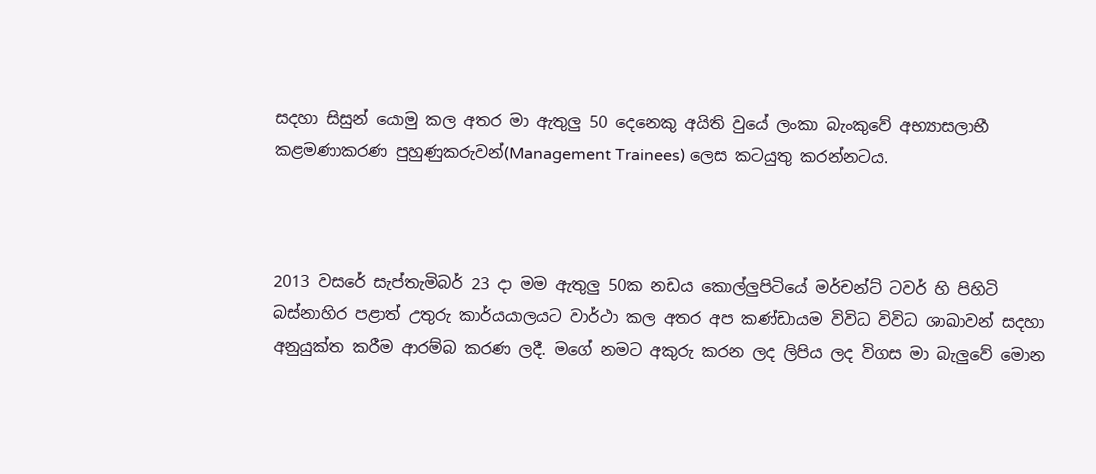සදහා සිසුන් යොමු කල අතර මා ඇතුලු 50 දෙනෙකු අයිති වුයේ ලංකා බැංකුවේ අභ්‍යාසලාභී කළමණාකරණ පුහුණුකරුවන්(Management Trainees) ලෙස කටයුතු කරන්නටය.



2013 වසරේ සැප්තැමිබර් 23 දා මම ඇතුලු 50ක නඩය කොල්ලුපිටියේ මර්චන්ට් ටවර් හි පිහිටි බස්නාහිර පළාත් උතුරු කාර්යයාලයට වාර්ථා කල අතර අප කණ්ඩායම විවිධ විවිධ ශාඛාවන් සදහා අනුයුක්ත කරීම ආරම්බ කරණ ලදී. මගේ නමට අකුරු කරන ලද ලිපිය ලද විගස මා බැලුවේ මොන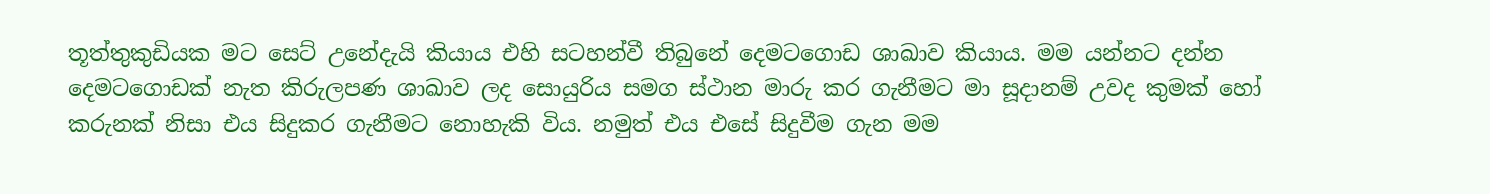තූත්තුකුඩියක මට සෙට් උනේදැයි කියාය එහි සටහන්වී තිබුනේ දෙමටගොඩ ශාඛාව කියාය. මම යන්නට දන්න දෙමටගොඩක් නැත කිරුලපණ ශාඛාව ලද සොයුරිය සමග ස්ථාන මාරු කර ගැනීමට මා සූදානම් උවද කුමක් හෝ කරුනක් නිසා එය සිදුකර ගැනීමට නොහැකි විය. නමුත් එය එසේ සිදුවීම ගැන මම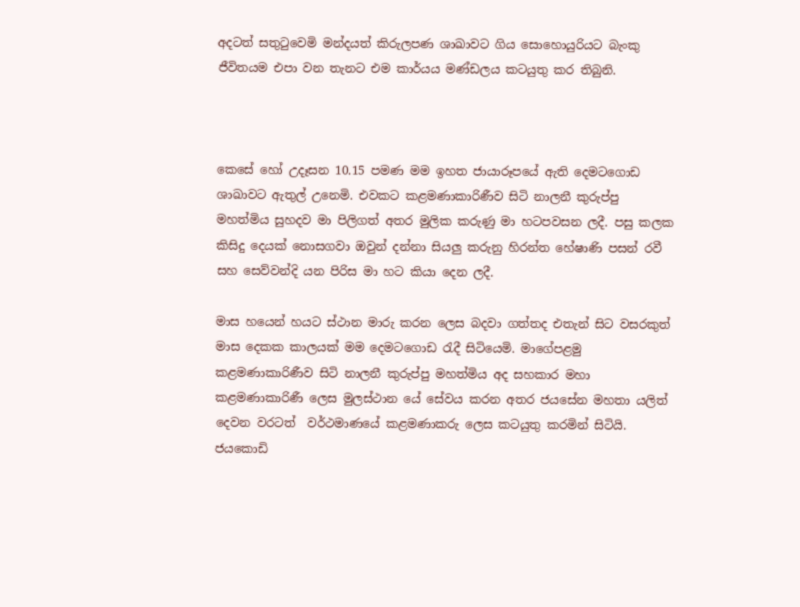අදටත් සතුටුවෙමි මන්දයත් කිරුලපණ ශාඛාවට ගිය සොහොයුරියට බැංකු ජීවිතයම එපා වන තැනට එම කාර්යය මණ්ඩලය කටයුතු කර තිබුනි.



කෙසේ හෝ උදෑසන 10.15 පමණ මම ඉහත ජායාරූපයේ ඇති දෙමටගොඩ ශාඛාවට ඇතුල් උනෙමි. එවකට කළමණාකාරිණීව සිටි නාලනී කුරුප්පු මහත්මිය සුහදව මා පිලිගත් අතර මුලික කරුණු මා හටපවසන ලදී. පසු කලක කිසිදු දෙයක් නොසගවා ඔවුන් දන්නා සියලු කරුනු හිරන්ත හේෂාණි පසන් රවී සහ සෙව්වන්දි යන පිරිස මා හට කියා දෙන ලදී.

මාස හයෙන් හයට ස්ථාන මාරු කරන ලෙස බදවා ගත්තද එතැන් සිට වසරකුත් මාස දෙකක කාලයක් මම දෙමටගොඩ රැදී සිටියෙමි. මාගේපළමු කළමණාකාරිණීව සිටි නාලනී කුරුප්පු මහත්මිය අද සහකාර මහා කළමණාකාරිණී ලෙස මුලස්ථාන යේ සේවය කරන අතර ජයසේන මහතා යලිත් දෙවන වරටත්  වර්ථමාණයේ කළමණාකරු ලෙස කටයුතු කරමින් සිටියි.
ජයකොඩි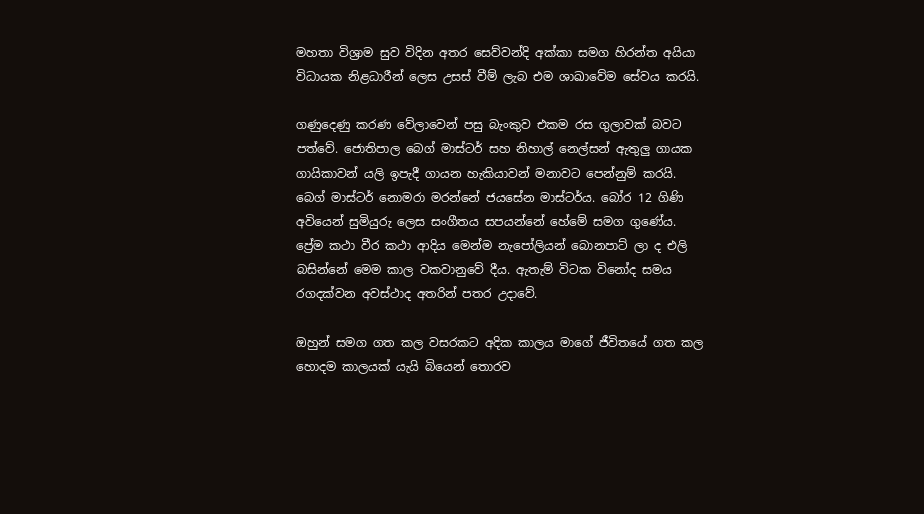මහතා විශ්‍රාම සුව විදින අතර සෙව්වන්දි අක්කා සමග හිරන්ත අයියා විධායක නිළධාරීන් ‍ලෙස උසස් වීම් ලැබ එම ශාඛාවේම සේවය කරයි.

ගණුදෙණු කරණ වේලාවෙන් පසු බැංකුව එකම රස ගුලාවක් බවට පත්වේ. ජොතිපාල බෙග් මාස්ටර් සහ නිහාල් නෙල්සන් ඇතුලු ගායක ගායිකාවන් යලි ඉපැදී ගායන හැකියාවන් මනාවට පෙන්නුම් කරයි.  බෙග් මාස්ටර් නොමරා මරන්නේ ජයසේන මාස්ටර්ය. බෝර 12 ගිණි අවියෙන් සුමියුරු ලෙස සංගීතය සපයන්නේ හේමේ සමග ගුණේය. ප්‍රේම කථා වීර කථා ආදිය මෙන්ම නැපෝලියන් බොනපාට් ලා ද එලි බසින්නේ මෙම කාල වකවානුවේ දීය. ඇතැම් විටක විනෝද සමය රගදක්වන අවස්ථාද අතරින් පතර උදාවේ.

ඔහුන් සමග ගත කල වසරකට අදික කාලය මාගේ ජීවිතයේ ගත කල හොදම කාලයක් යැයි බියෙන් තොරව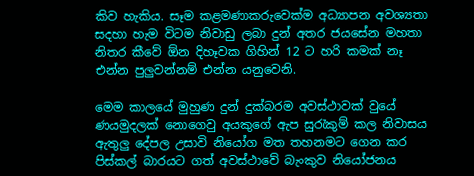කිව හැකිය. සෑම කළමණාකරුවෙක්ම අධ්‍යාපන අවශ්‍යතා සදහා හැම විටම නිවාඩු ලබා දුන් අතර ජයසේන මහතා නිතර කීවේ ඕන දිහෑවක ගිහින් 12 ට හරි කමක් නෑ එන්න පුලුවන්නම් එන්න යනුවෙනි.

මෙම කාලයේ මුහුණ දුන් දුක්බරම අවස්ථාවක් වුයේ ණයමුදලක් නොගෙවු අයකුගේ ඇප සුරැකුම් කල නිවාසය ඇතුලු දේපල උසාවි නියෝග මත තහනමට ගෙන කර පිස්කල් බාරයට ගත් අවස්ථාවේ බැංකුව නියෝජනය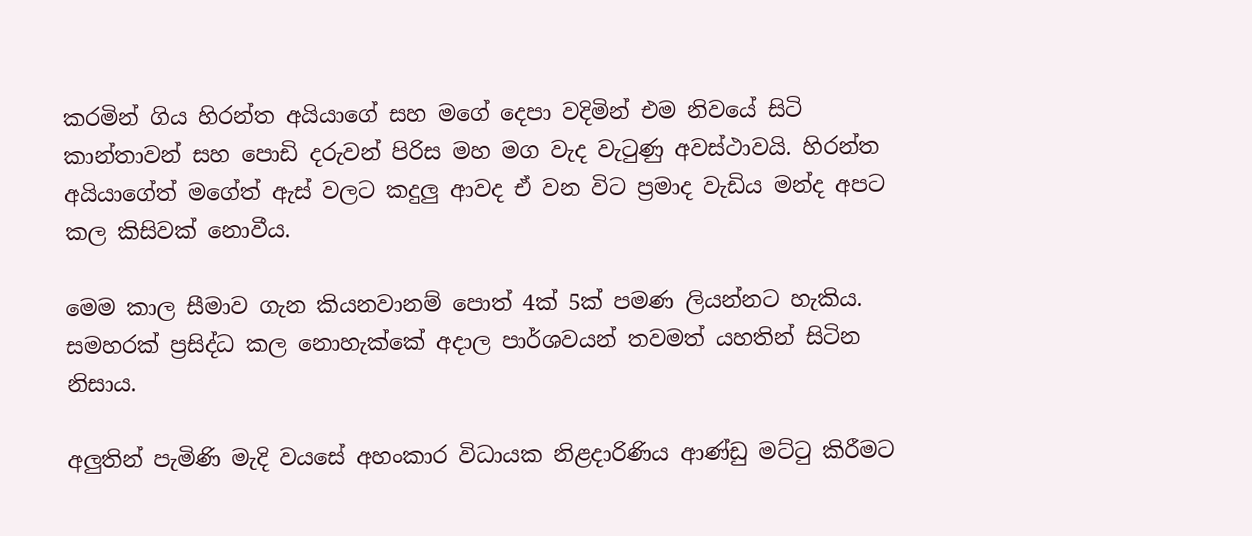කරමින් ගිය හිරන්ත අයියාගේ සහ මගේ දෙපා වදිමින් එම නිවයේ සිටි කාන්තාවන් සහ පොඩි දරුවන් පිරිස මහ මග වැද වැටුණු අවස්ථාවයි. හිරන්ත අයියාගේත් මගේත් ඇස් වලට කදුලු ආවද ඒ වන විට ප්‍රමාද වැඩිය මන්ද අපට කල කිසිවක් නොවීය.

මෙම කාල සීමාව ගැන කියනවානම් පොත් 4ක් 5ක් පමණ ලියන්නට හැකිය. සමහරක් ප්‍රසිද්ධ කල නොහැක්කේ අදාල පාර්ශවයන් තවමත් යහතින් සිටින නිසාය.

අලුතින් පැමිණි මැදි වයසේ අහංකාර විධායක නිළදාරිණිය ආණ්ඩු මට්ටු කිරීමට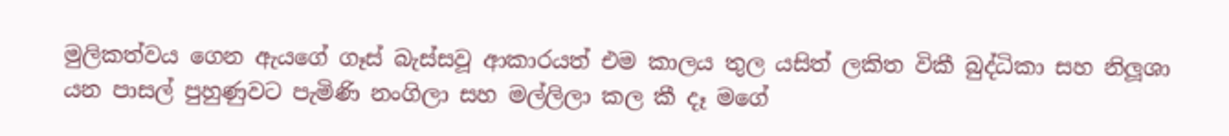මුලිකත්වය ගෙන ඇයගේ ගෑස් බැස්සවූ ආකාරයත් එම කාලය තුල යසිත් ලකිත විකී බුද්ධිකා සහ නිලූශා යන පාසල් පුහුණුවට පැමිණි නංගිලා සහ මල්ලිලා කල කී දෑ මගේ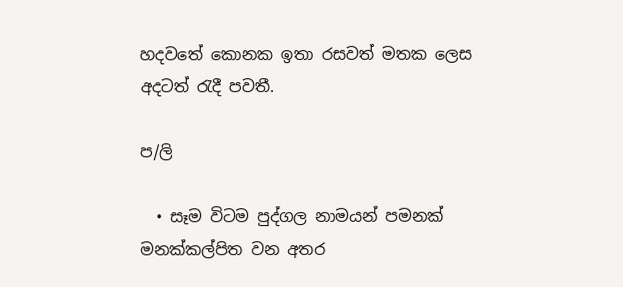හදවතේ කොනක ඉතා රසවත් මතක ලෙස අදටත් රැදී පවතී.

ප/ලි

  • සෑම විටම පුද්ගල නාමයන් පමනක් මනක්කල්පිත වන අතර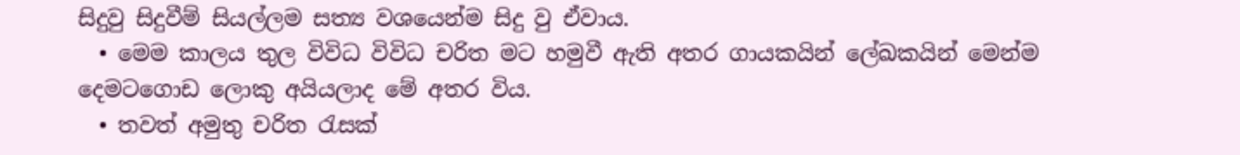සිදුවු සිදුවීම් සියල්ලම සත්‍ය වශයෙන්ම සිදු වු ඒවාය.
  • මෙම කාලය තුල විවිධ විවිධ චරිත මට හමුවී ඇති අතර ගායකයින් ලේඛකයින් මෙන්ම දෙමටගොඩ ලොකු අයියලාද මේ අතර විය.
  • තවත් අමුතු චරිත රැසක්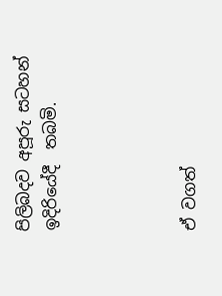පිලිබදව අපූරු සටහන් ඉදිරියේදී  තබමි.




ඒ වගත්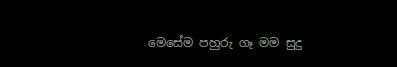මෙසේම පහුරු ගෑ මම සුදු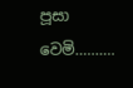පූසා වෙමි..........